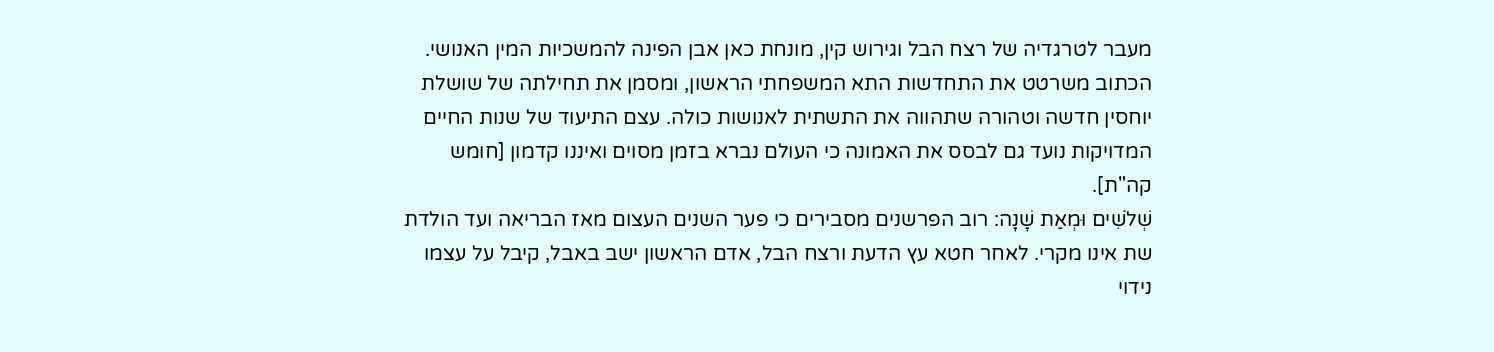מעבר לטרגדיה של רצח הבל וגירוש קין, מונחת כאן אבן הפינה להמשכיות המין האנושי. הכתוב משרטט את התחדשות התא המשפחתי הראשון, ומסמן את תחילתה של שושלת יוחסין חדשה וטהורה שתהווה את התשתית לאנושות כולה. עצם התיעוד של שנות החיים המדויקות נועד גם לבסס את האמונה כי העולם נברא בזמן מסוים ואיננו קדמון [חומש קה"ת].
שְׁלֹשִׁים וּמְאַת שָׁנָה: רוב הפרשנים מסבירים כי פער השנים העצום מאז הבריאה ועד הולדת שת אינו מקרי. לאחר חטא עץ הדעת ורצח הבל, אדם הראשון ישב באבל, קיבל על עצמו נידוי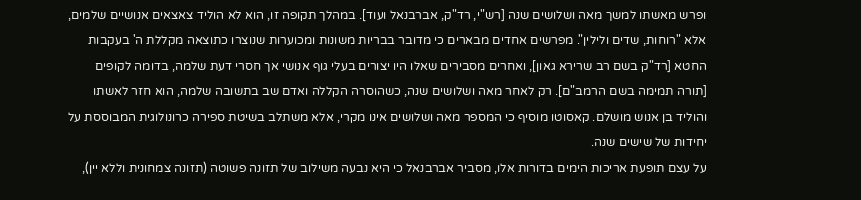ופרש מאשתו למשך מאה ושלושים שנה [רש"י, רד"ק, אברבנאל ועוד]. במהלך תקופה זו, הוא לא הוליד צאצאים אנושיים שלמים, אלא "רוחות, שדים ולילין". מפרשים אחדים מבארים כי מדובר בבריות משונות ומכוערות שנוצרו כתוצאה מקללת ה' בעקבות החטא [רד"ק בשם רב שרירא גאון], ואחרים מסבירים שאלו היו יצורים בעלי גוף אנושי אך חסרי דעת שלמה, בדומה לקופים [תורה תמימה בשם הרמב"ם]. רק לאחר מאה ושלושים שנה, כשהוסרה הקללה ואדם שב בתשובה שלמה, הוא חזר לאשתו והוליד בן אנוש מושלם. קאסוטו מוסיף כי המספר מאה ושלושים אינו מקרי, אלא משתלב בשיטת ספירה כרונולוגית המבוססת על יחידות של שישים שנה.
על עצם תופעת אריכות הימים בדורות אלו, מסביר אברבנאל כי היא נבעה משילוב של תזונה פשוטה (תזונה צמחונית וללא יין),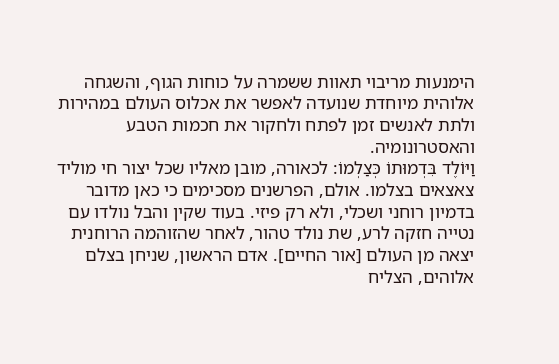הימנעות מריבוי תאוות ששמרה על כוחות הגוף, והשגחה אלוהית מיוחדת שנועדה לאפשר את אכלוס העולם במהירות ולתת לאנשים זמן לפתח ולחקור את חכמות הטבע והאסטרונומיה.
וַיּוֹלֶד בִּדְמוּתוֹ כְּצַלְמוֹ: לכאורה, מובן מאליו שכל יצור חי מוליד צאצאים בצלמו. אולם, הפרשנים מסכימים כי כאן מדובר בדמיון רוחני ושכלי, ולא רק פיזי. בעוד שקין והבל נולדו עם נטייה חזקה לרע, שת נולד טהור, לאחר שהזוהמה הרוחנית יצאה מן העולם [אור החיים]. אדם הראשון, שניחן בצלם אלוהים, הצליח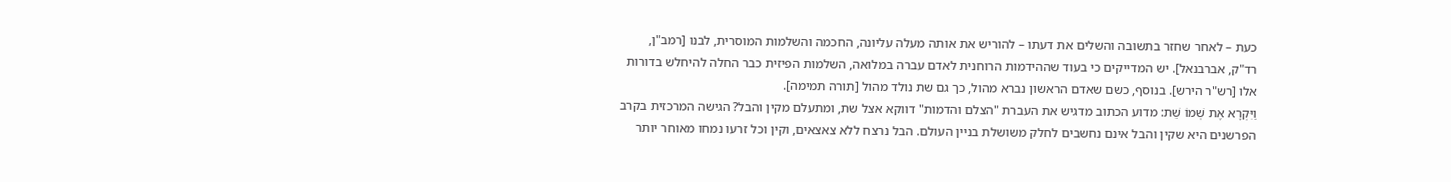כעת – לאחר שחזר בתשובה והשלים את דעתו – להוריש את אותה מעלה עליונה, החכמה והשלמות המוסרית, לבנו [רמב"ן, רד"ק, אברבנאל]. יש המדייקים כי בעוד שההידמות הרוחנית לאדם עברה במלואה, השלמות הפיזית כבר החלה להיחלש בדורות אלו [רש"ר הירש]. בנוסף, כשם שאדם הראשון נברא מהול, כך גם שת נולד מהול [תורה תמימה].
וַיִּקְרָא אֶת שְׁמוֹ שֵׁת: מדוע הכתוב מדגיש את העברת "הצלם והדמות" דווקא אצל שת, ומתעלם מקין והבל? הגישה המרכזית בקרב הפרשנים היא שקין והבל אינם נחשבים לחלק משושלת בניין העולם. הבל נרצח ללא צאצאים, וקין וכל זרעו נמחו מאוחר יותר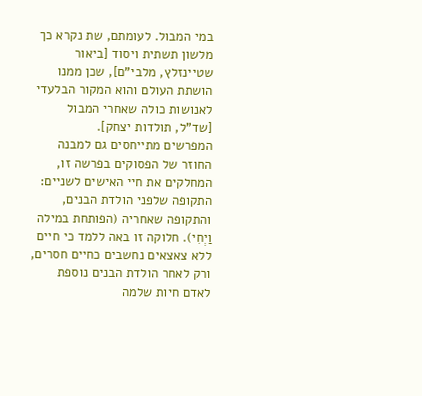במי המבול. לעומתם, שת נקרא כך מלשון תשתית ויסוד [ביאור שטיינזלץ, מלבי"ם], שכן ממנו הושתת העולם והוא המקור הבלעדי לאנושות כולה שאחרי המבול [שד"ל, תולדות יצחק].
המפרשים מתייחסים גם למבנה החוזר של הפסוקים בפרשה זו, המחלקים את חיי האישים לשניים: התקופה שלפני הולדת הבנים, והתקופה שאחריה (הפותחת במילה וַיְחִי). חלוקה זו באה ללמד כי חיים ללא צאצאים נחשבים כחיים חסרים, ורק לאחר הולדת הבנים נוספת לאדם חיות שלמה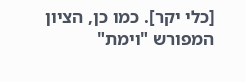[כלי יקר]. כמו כן, הציון המפורש "וימת"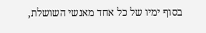בסוף ימיו של כל אחד מאנשי השושלת,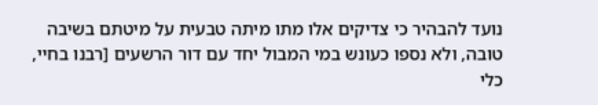נועד להבהיר כי צדיקים אלו מתו מיתה טבעית על מיטתם בשיבה טובה, ולא נספו כעונש במי המבול יחד עם דור הרשעים [רבנו בחיי, כלי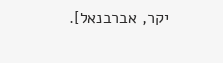יקר, אברבנאל].